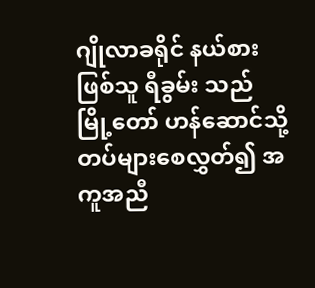ဂျိုလာခရိုင် နယ်စားဖြစ်သူ ရီခွမ်း သည် မြို့တော် ဟန်ဆောင်သို့ တပ်များစေလွှတ်၍ အကူအညီ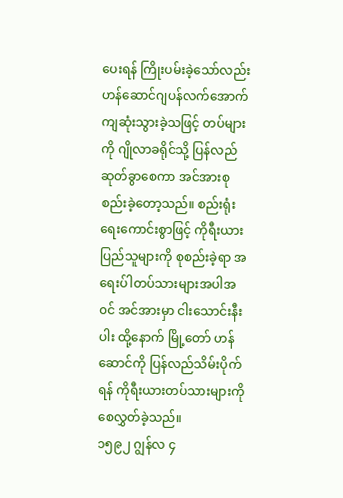ပေးရန် ကြိုးပမ်းခဲ့သော်လည်း ဟန်ဆောင်ဂျပန်လက်အောက်ကျဆုံးသွားခဲ့သဖြင့် တပ်များကို ဂျိုလာခရိုင်သို့ ပြန်လည်ဆုတ်ခွာစေကာ အင်အားစုစည်းခဲ့တော့သည်။ စည်းရုံးရေးကောင်းစွာဖြင့် ကိုရီးယားပြည်သူများကို စုစည်းခဲ့ရာ အရေးပ်ါတပ်သားများအပါအ၀င် အင်အားမှာ ငါးသောင်းနီးပါး ထို့နောက် မြို့တော် ဟန်ဆောင်ကို ပြန်လည်သိမ်းပိုက်ရန် ကိုရီးယားတပ်သားများကို စေလွှတ်ခဲ့သည်။
၁၅၉၂ ဂျွန်လ ၄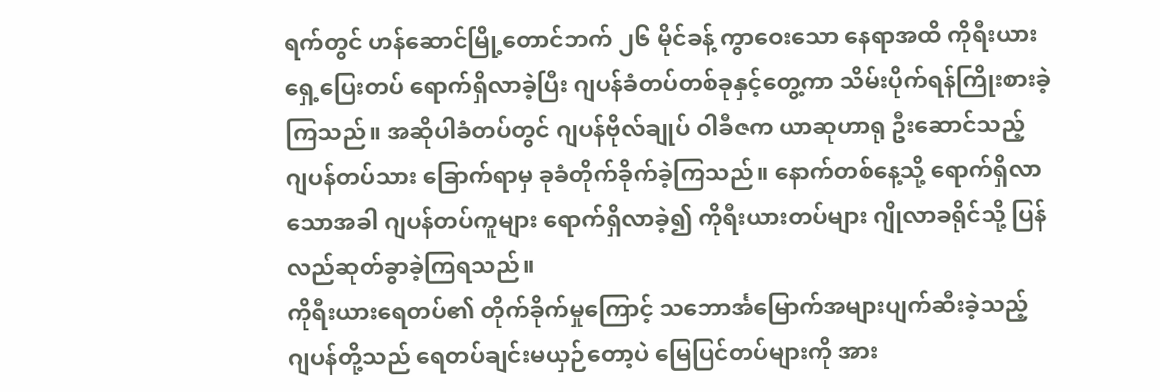ရက်တွင် ဟန်ဆောင်မြို့တောင်ဘက် ၂၆ မိုင်ခန့် ကွာဝေးသော နေရာအထိ ကိုရီးယားရှေ့ပြေးတပ် ရောက်ရှိလာခဲ့ပြီး ဂျပန်ခံတပ်တစ်ခုနှင့်တွေ့ကာ သိမ်းပိုက်ရန်ကြိုးစားခဲ့ကြသည်။ အဆိုပါခံတပ်တွင် ဂျပန်ဗိုလ်ချုပ် ဝါခီဇက ယာဆုဟာရု ဦးဆောင်သည့် ဂျပန်တပ်သား ခြောက်ရာမှ ခုခံတိုက်ခိုက်ခဲ့ကြသည်။ နောက်တစ်နေ့သို့ ရောက်ရှိလာသောအခါ ဂျပန်တပ်ကူများ ရောက်ရှိလာခဲ့၍ ကိုရီးယားတပ်များ ဂျိုလာခရိုင်သို့ ပြန်လည်ဆုတ်ခွာခဲ့ကြရသည်။
ကိုရီးယားရေတပ်၏ တိုက်ခိုက်မှုကြောင့် သဘောင်္အမြောက်အများပျက်ဆီးခဲ့သည့် ဂျပန်တို့သည် ရေတပ်ချင်းမယှဉ်တော့ပဲ မြေပြင်တပ်များကို အား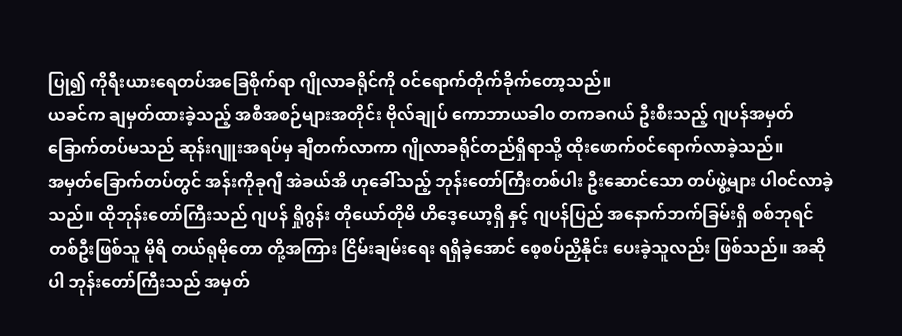ပြု၍ ကိုရီးယားရေတပ်အခြေစိုက်ရာ ဂျိုလာခရိုင်ကို ၀င်ရောက်တိုက်ခိုက်တော့သည်။
ယခင်က ချမှတ်ထားခဲ့သည့် အစီအစဉ်များအတိုင်း ဗိုလ်ချုပ် ကောဘာယခါ၀ တကခဂယ် ဦးစီးသည့် ဂျပန်အမှတ်ခြောက်တပ်မသည် ဆုန်းဂျူးအရပ်မှ ချီတက်လာကာ ဂျိုလာခရိုင်တည်ရှိရာသို့ ထိုးဖောက်၀င်ရောက်လာခဲ့သည်။
အမှတ်ခြောက်တပ်တွင် အန်းကိုခုဂျီ အဲခယ်အိ ဟုခေါ်သည့် ဘုန်းတော်ကြီးတစ်ပါး ဦးဆောင်သော တပ်ဖွဲ့များ ပါ၀င်လာခဲ့သည်။ ထိုဘုန်းတော်ကြီးသည် ဂျပန် ရှိုဂွန်း တိုယော်တိုမိ ဟိဒေ့ယော့ရှိ နှင့် ဂျပန်ပြည် အနောက်ဘက်ခြမ်းရှိ စစ်ဘုရင်တစ်ဦးဖြစ်သူ မိုရိ တယ်ရုမိုတော တို့အကြား ငြိမ်းချမ်းရေး ရရှိခဲ့အောင် စေ့စပ်ညှိနိုင်း ပေးခဲ့သူလည်း ဖြစ်သည်။ အဆိုပါ ဘုန်းတော်ကြီးသည် အမှတ်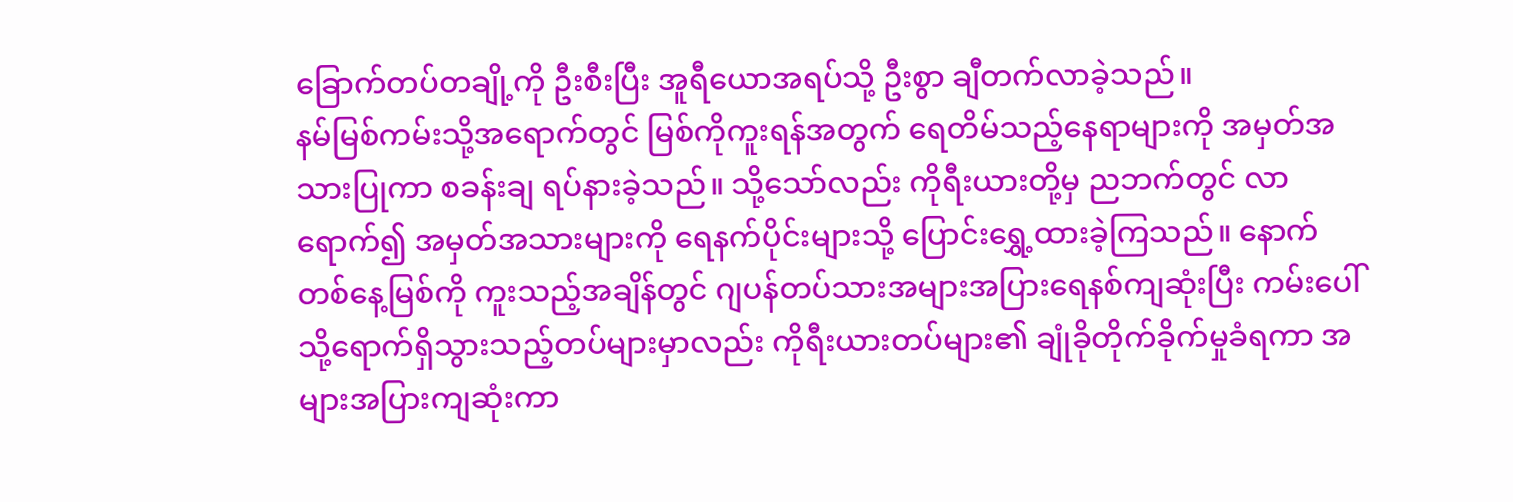ခြောက်တပ်တချို့ကို ဦးစီးပြီး အူရီယောအရပ်သို့ ဦးစွာ ချီတက်လာခဲ့သည်။
နမ်မြစ်ကမ်းသို့အရောက်တွင် မြစ်ကိုကူးရန်အတွက် ရေတိမ်သည့်နေရာများကို အမှတ်အသားပြုကာ စခန်းချ ရပ်နားခဲ့သည်။ သို့သော်လည်း ကိုရီးယားတို့မှ ညဘက်တွင် လာရောက်၍ အမှတ်အသားများကို ရေနက်ပိုင်းများသို့ ပြောင်းရွှေ့ထားခဲ့ကြသည်။ နောက်တစ်နေ့မြစ်ကို ကူးသည့်အချိန်တွင် ဂျပန်တပ်သားအများအပြားရေနစ်ကျဆုံးပြီး ကမ်းပေါ်သို့ရောက်ရှိသွားသည့်တပ်များမှာလည်း ကိုရီးယားတပ်များ၏ ချုံခိုတိုက်ခိုက်မှုခံရကာ အများအပြားကျဆုံးကာ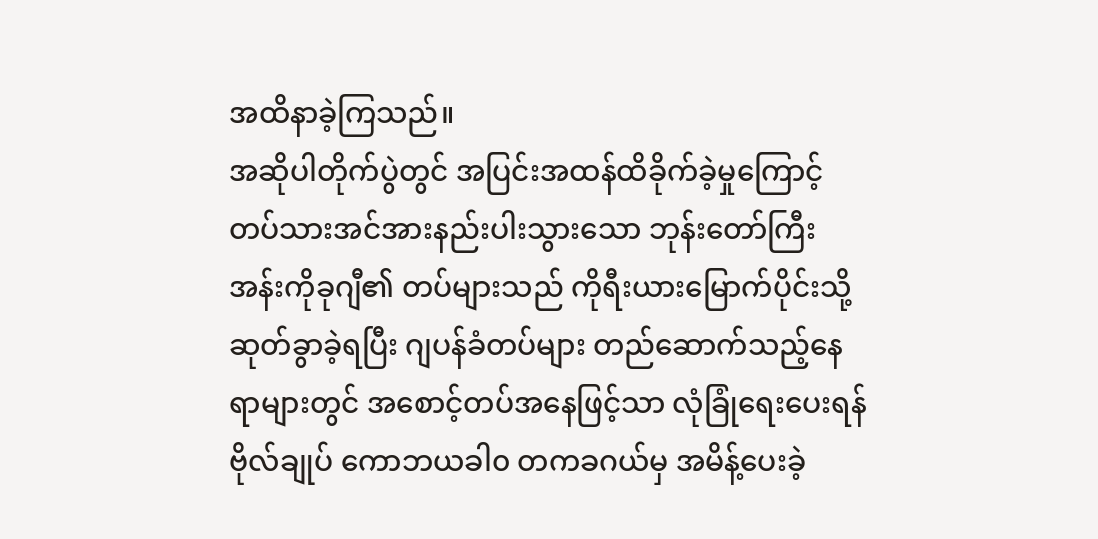အထိနာခဲ့ကြသည်။
အဆိုပါတိုက်ပွဲတွင် အပြင်းအထန်ထိခိုက်ခဲ့မှုကြောင့် တပ်သားအင်အားနည်းပါးသွားသော ဘုန်းတော်ကြီး အန်းကိုခုဂျီ၏ တပ်များသည် ကိုရီးယားမြောက်ပိုင်းသို့ ဆုတ်ခွာခဲ့ရပြီး ဂျပန်ခံတပ်များ တည်ဆောက်သည့်နေရာများတွင် အစောင့်တပ်အနေဖြင့်သာ လုံခြုံရေးပေးရန် ဗိုလ်ချုပ် ကောဘယခါ၀ တကခဂယ်မှ အမိန့်ပေးခဲ့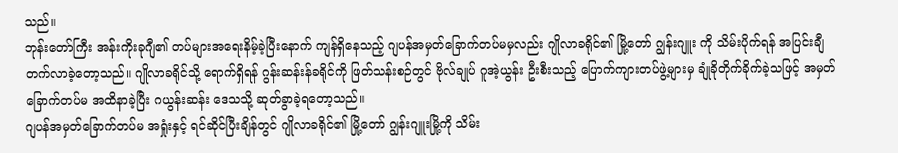သည်။
ဘုန်းတော်ကြီး အန်းကိုးခုဂျီ၏ တပ်များအရေးနိမ့်ခဲ့ပြီးနောက် ကျန်ရှိနေသည့် ဂျပန်အမှတ်ခြောက်တပ်မမှလည်း ဂျိုလာခရိုင်၏ မြို့တော် ဂျွန်းဂျူး ကို သိမ်းပိုက်ရန် အပြင်းချီတက်လာခဲ့တော့သည်။ ဂျိုလာခရိုင်သို့ ရောက်ရှိရန် ဂွန်းဆန်းန်ခရိုင်ကို ဖြတ်သန်းစဉ်တွင် ဗိုလ်ချုပ် ဂူအဲ့ယွန်း ဦးစီးသည့် ပြောက်ကျားတပ်ဖွဲ့များမှ ချုံခိုတိုက်ခိုက်ခဲ့သဖြင့် အမှတ်ခြောက်တပ်မ အထိနာခဲ့ပြီး ဂယွန်းဆန်း ဒေသသို့ ဆုတ်ခွာခဲ့ရတော့သည်။
ဂျပန်အမှတ်ခြောက်တပ်မ အရှုံးနှင့် ရင်ဆိုင်ပြီးချိန်တွင် ဂျိုလာခရိုင်၏ မြို့တော် ဂျွန်းဂျူးမြို့ကို သိမ်း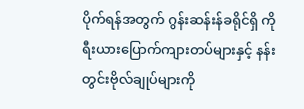ပိုက်ရန်အတွက် ဂွန်းဆန်းန်ခရိုင်ရှိ ကိုရီးယားပြောက်ကျားတပ်များနှင့် နန်းတွင်းဗိုလ်ချုပ်များကို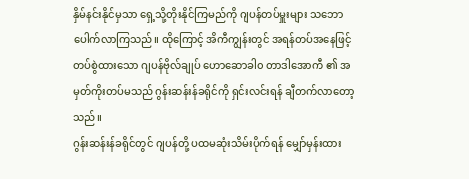နှိမ်နင်းနိုင်မှသာ ရှေ့သို့တိုးနိုင်ကြမည်ကို ဂျပန်တပ်မှူးများ သဘောပေါက်လာကြသည်။ ထိုကြောင့် အိကီကျွန်းတွင် အရန်တပ်အနေဖြင့် တပ်စွဲထားသော ဂျပန်ဗိုလ်ချုပ် ဟောဆောခါ၀ တာဒါအောကီ ၏ အမှတ်ကိုးတပ်မသည် ဂွန်းဆန်းန်ခရိုင်ကို ရှင်းလင်းရန် ချီတက်လာတော့သည်။
ဂွန်းဆန်းန်ခရိုင်တွင် ဂျပန်တို့ ပထမဆုံးသိမ်းပိုက်ရန် မျှော်မှန်းထား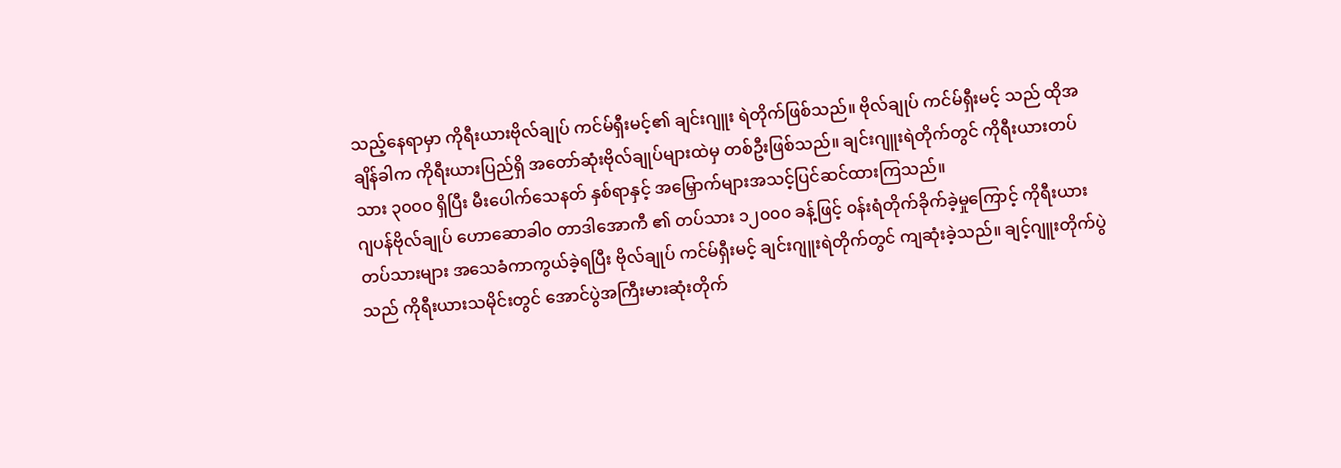သည့်နေရာမှာ ကိုရီးယားဗိုလ်ချုပ် ကင်မ်ရှီးမင့်၏ ချင်းဂျူး ရဲတိုက်ဖြစ်သည်။ ဗိုလ်ချုပ် ကင်မ်ရှီးမင့် သည် ထိုအချိန်ခါက ကိုရီးယားပြည်ရှိ အတော်ဆုံးဗိုလ်ချုပ်များထဲမှ တစ်ဦးဖြစ်သည်။ ချင်းဂျူးရဲတိုက်တွင် ကိုရီးယားတပ်သား ၃၀၀၀ ရှိပြီး မီးပေါက်သေနတ် နှစ်ရာနှင့် အမြှောက်များအသင့်ပြင်ဆင်ထားကြသည်။
ဂျပန်ဗိုလ်ချုပ် ဟောဆောခါ၀ တာဒါအောကီ ၏ တပ်သား ၁၂၀၀၀ ခန့်ဖြင့် ၀န်းရံတိုက်ခိုက်ခဲ့မှုကြောင့် ကိုရီးယားတပ်သားများ အသေခံကာကွယ်ခဲ့ရပြီး ဗိုလ်ချုပ် ကင်မ်ရှီးမင့် ချင်းဂျူးရဲတိုက်တွင် ကျဆုံးခဲ့သည်။ ချင့်ဂျူးတိုက်ပွဲသည် ကိုရီးယားသမိုင်းတွင် အောင်ပွဲအကြီးမားဆုံးတိုက်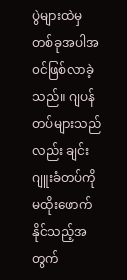ပွဲများထဲမှ တစ်ခုအပါအ၀င်ဖြစ်လာခဲ့သည်။ ဂျပန်တပ်များသည်လည်း ချင်းဂျူးခံတပ်ကို မထိုးဖောက်နိုင်သည့်အတွက်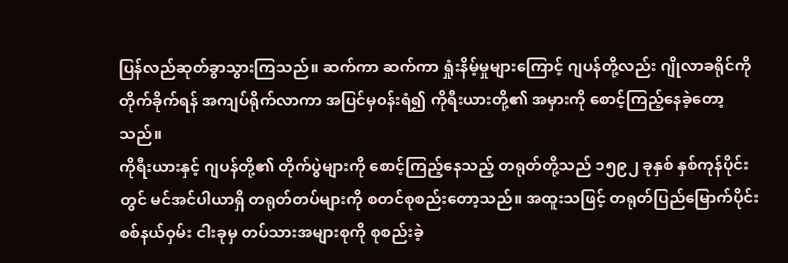ပြန်လည်ဆုတ်ခွာသွားကြသည်။ ဆက်ကာ ဆက်ကာ ရှုံးနိမ့်မှုများကြောင့် ဂျပန်တို့လည်း ဂျိုလာခရိုင်ကို တိုက်ခိုက်ရန် အကျပ်ရိုက်လာကာ အပြင်မှ၀န်းရံ၍ ကိုရီးယားတို့၏ အမှားကို စောင့်ကြည့်နေခဲ့တော့သည်။
ကိုရီးယားနှင့် ဂျပန်တို့၏ တိုက်ပွဲများကို စောင့်ကြည့်နေသည့် တရုတ်တို့သည် ၁၅၉၂ ခုနှစ် နှစ်ကုန်ပိုင်းတွင် မင်အင်ပါယာရှိ တရုတ်တပ်များကို စတင်စုစည်းတော့သည်။ အထူးသဖြင့် တရုတ်ပြည်မြောက်ပိုင်းစစ်နယ်ဝှမ်း ငါးခုမှ တပ်သားအများစုကို စုစည်းခဲ့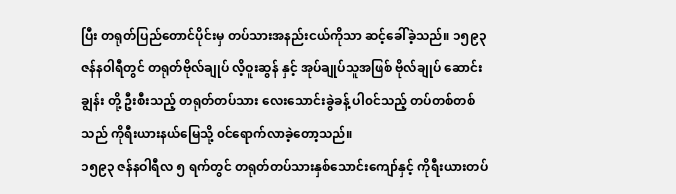ပြီး တရုတ်ပြည်တောင်ပိုင်းမှ တပ်သားအနည်းငယ်ကိုသာ ဆင့်ခေါ်ခဲ့သည်။ ၁၅၉၃ ဇန်နဝါရီတွင် တရုတ်ဗိုလ်ချုပ် လိ့ဝူးဆွန် နှင့် အုပ်ချုပ်သူအဖြစ် ဗိုလ်ချုပ် ဆောင်းချွန်း တို့ ဦးစီးသည့် တရုတ်တပ်သား လေးသောင်းခွဲခန့် ပါ၀င်သည့် တပ်တစ်တစ်သည် ကိုရီးယားနယ်မြေသို့ ၀င်ရောက်လာခဲ့တော့သည်။
၁၅၉၃ ဇန်နဝါရီလ ၅ ရက်တွင် တရုတ်တပ်သားနှစ်သောင်းကျော်နှင့် ကိုရီးယားတပ်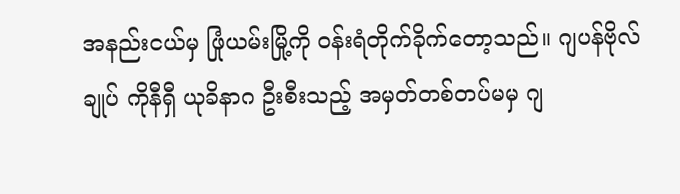အနည်းငယ်မှ ဖြုံယမ်းမြို့ကို ၀န်းရံတိုက်ခိုက်တော့သည်။ ဂျပန်ဗိုလ်ချုပ် ကိုနီရှီ ယုခိနာဂ ဦးစီးသည့် အမှတ်တစ်တပ်မမှ ဂျ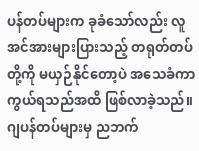ပန်တပ်များက ခုခံသော်လည်း လူအင်အားများပြားသည့် တရုတ်တပ်တို့ကို မယှဉ်နိုင်တော့ပဲ အသေခံကာကွယ်ရသည်အထိ ဖြစ်လာခဲ့သည်။ ဂျပန်တပ်များမှ ညဘက်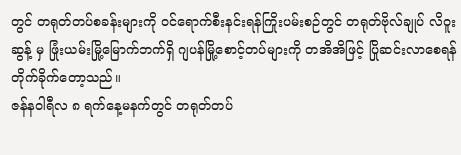တွင် တရုတ်တပ်စခန်းများကို ၀င်ရောက်စီးနင်းရန်ကြိုးပမ်းစဉ်တွင် တရုတ်ဗိုလ်ချုပ် လိဝူးဆွန့် မှ ဖြုံးယမ်းမြို့မြောက်ဘက်ရှိ ဂျပန်မြို့စောင့်တပ်များကို တအိအိဖြင့် ပြိုဆင်းလာစေရန် တိုက်ခိုက်တော့သည်။
ဇန်နဝါရီလ ၈ ရက်နေ့မနက်တွင် တရုတ်တပ်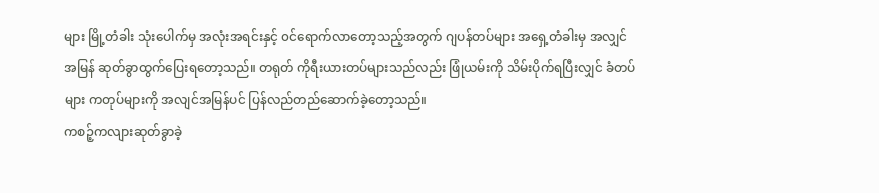များ မြို့တံခါး သုံးပေါက်မှ အလုံးအရင်းနှင့် ၀င်ရောက်လာတော့သည့်အတွက် ဂျပန်တပ်များ အရှေ့တံခါးမှ အလျှင်အမြန် ဆုတ်ခွာထွက်ပြေးရတော့သည်။ တရုတ် ကိုရီးယားတပ်များသည်လည်း ဖြုံယမ်းကို သိမ်းပိုက်ရပြီးလျှင် ခံတပ်များ ကတုပ်များကို အလျင်အမြန်ပင် ပြန်လည်တည်ဆောက်ခဲ့တော့သည်။
ကစဉ့်ကလျားဆုတ်ခွာခဲ့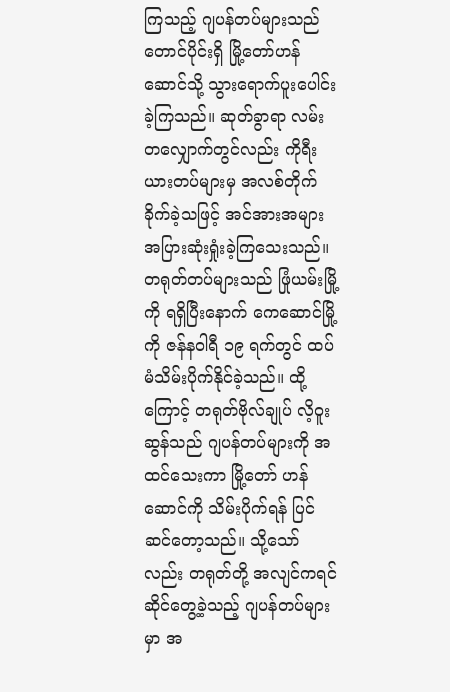ကြသည့် ဂျပန်တပ်များသည် တောင်ပိုင်းရှိ မြို့တော်ဟန်ဆောင်သို့ သွားရောက်ပူးပေါင်းခဲ့ကြသည်။ ဆုတ်ခွာရာ လမ်းတလျှောက်တွင်လည်း ကိုရီးယားတပ်များမှ အလစ်တိုက်ခိုက်ခဲ့သဖြင့် အင်အားအများအပြားဆုံးရှုံးခဲ့ကြသေးသည်။
တရုတ်တပ်များသည် ဖြုံယမ်းမြို့ကို ရရှိပြီးနောက် ကေဆောင်မြို့ကို ဇန်နဝါရီ ၁၉ ရက်တွင် ထပ်မံသိမ်းပိုက်နိုင်ခဲ့သည်။ ထို့ကြောင့် တရုတ်ဗိုလ်ချုပ် လိ့ဝူးဆွန်သည် ဂျပန်တပ်များကို အထင်သေးကာ မြို့တော် ဟန်ဆောင်ကို သိမ်းပိုက်ရန် ပြင်ဆင်တော့သည်။ သို့သော်လည်း တရုတ်တို့ အလျင်ကရင်ဆိုင်တွေ့ခဲ့သည့် ဂျပန်တပ်များမှာ အ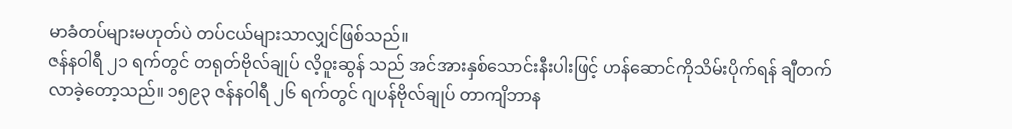မာခံတပ်များမဟုတ်ပဲ တပ်ငယ်များသာလျှင်ဖြစ်သည်။
ဇန်နဝါရီ ၂၁ ရက်တွင် တရုတ်ဗိုလ်ချုပ် လိ့ဝူးဆွန် သည် အင်အားနှစ်သောင်းနီးပါးဖြင့် ဟန်ဆောင်ကိုသိမ်းပိုက်ရန် ချီတက်လာခဲ့တော့သည်။ ၁၅၉၃ ဇန်နဝါရီ ၂၆ ရက်တွင် ဂျပန်ဗိုလ်ချုပ် တာကျိဘာန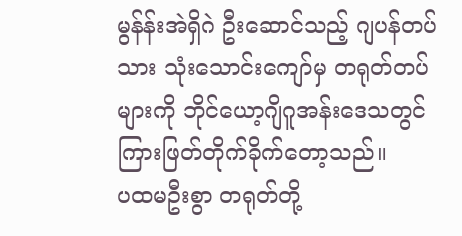မွန်န်းအဲရှိဂဲ ဦးဆောင်သည့် ဂျပန်တပ်သား သုံးသောင်းကျော်မှ တရုတ်တပ်များကို ဘိုင်ယော့ဂျိဂူအန်းဒေသတွင် ကြားဖြတ်တိုက်ခိုက်တော့သည်။
ပထမဦးစွာ တရုတ်တို့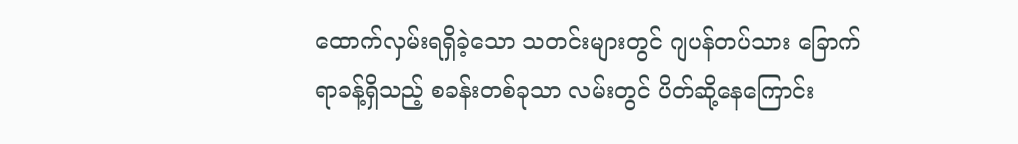ထောက်လှမ်းရရှိခဲ့သော သတင်းများတွင် ဂျပန်တပ်သား ခြောက်ရာခန့်ရှိသည့် စခန်းတစ်ခုသာ လမ်းတွင် ပိတ်ဆို့နေကြောင်း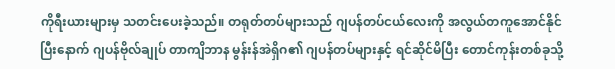ကိုရီးယားများမှ သတင်းပေးခဲ့သည်။ တရုတ်တပ်များသည် ဂျပန်တပ်ငယ်လေးကို အလွယ်တကူအောင်နိုင်ပြီးနောက် ဂျပန်ဗိုလ်ချုပ် တာကျိဘာန မွန်းန်အဲရှိဂ၏ ဂျပန်တပ်များနှင့် ရင်ဆိုင်မိပြီး တောင်ကုန်းတစ်ခုသို့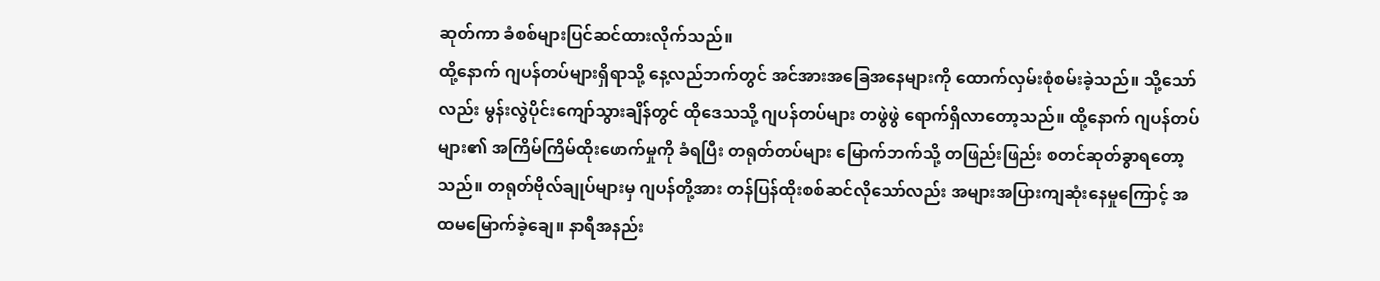ဆုတ်ကာ ခံစစ်များပြင်ဆင်ထားလိုက်သည်။
ထို့နောက် ဂျပန်တပ်များရှိရာသို့ နေ့လည်ဘက်တွင် အင်အားအခြေအနေများကို ထောက်လှမ်းစုံစမ်းခဲ့သည်။ သို့သော်လည်း မွန်းလွဲပိုင်းကျော်သွားချိန်တွင် ထိုဒေသသို့ ဂျပန်တပ်များ တဖွဲဖွဲ ရောက်ရှိလာတော့သည်။ ထို့နောက် ဂျပန်တပ်များ၏ အကြိမ်ကြိမ်ထိုးဖောက်မှုကို ခံရပြီး တရုတ်တပ်များ မြောက်ဘက်သို့ တဖြည်းဖြည်း စတင်ဆုတ်ခွာရတော့သည်။ တရုတ်ဗိုလ်ချုပ်များမှ ဂျပန်တို့အား တန်ပြန်ထိုးစစ်ဆင်လိုသော်လည်း အများအပြားကျဆုံးနေမှုကြောင့် အထမမြောက်ခဲ့ချေ။ နာရီအနည်း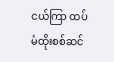ငယ်ကြာ ထပ်မံထိုးစစ်ဆင်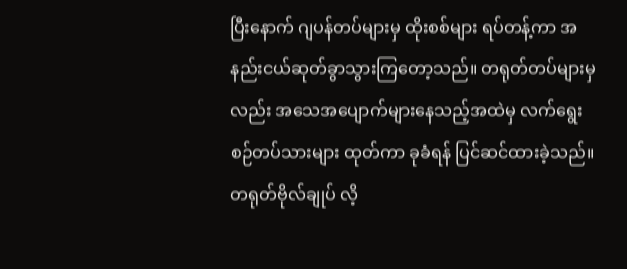ပြီးနောက် ဂျပန်တပ်များမှ ထိုးစစ်များ ရပ်တန့်ကာ အနည်းငယ်ဆုတ်ခွာသွားကြတော့သည်။ တရုတ်တပ်များမှလည်း အသေအပျောက်များနေသည့်အထဲမှ လက်ရွေးစဉ်တပ်သားများ ထုတ်ကာ ခုခံရန် ပြင်ဆင်ထားခဲ့သည်။ တရုတ်ဗိုလ်ချုပ် လိ့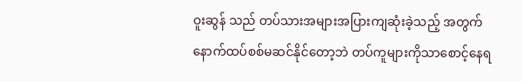ဝူးဆွန် သည် တပ်သားအများအပြားကျဆုံးခဲ့သည့် အတွက် နောက်ထပ်စစ်မဆင်နိုင်တော့ဘဲ တပ်ကူများကိုသာစောင့်နေရ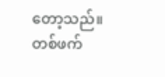တော့သည်။
တစ်ဖက်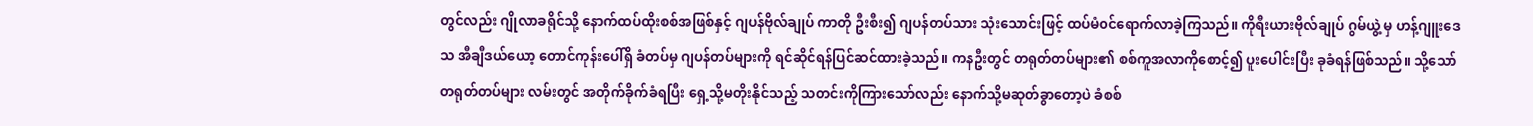တွင်လည်း ဂျိုလာခရိုင်သို့ နောက်ထပ်ထိုးစစ်အဖြစ်နှင့် ဂျပန်ဗိုလ်ချုပ် ကာတို ဦးစီး၍ ဂျပန်တပ်သား သုံးသောင်းဖြင့် ထပ်မံ၀င်ရောက်လာခဲ့ကြသည်။ ကိုရီးယားဗိုလ်ချုပ် ဂွမ်ယွဲ့ မှ ဟန့်ဂျူးဒေသ အီချီဒယ်ယော့ တောင်ကုန်းပေါ်ရှိ ခံတပ်မှ ဂျပန်တပ်များကို ရင်ဆိုင်ရန်ပြင်ဆင်ထားခဲ့သည်။ ကနဦးတွင် တရုတ်တပ်များ၏ စစ်ကူအလာကိုစောင့်၍ ပူးပေါင်းပြီး ခုခံရန်ဖြစ်သည်။ သို့သော် တရုတ်တပ်များ လမ်းတွင် အတိုက်ခိုက်ခံရပြီး ရှေ့သို့မတိုးနိုင်သည့် သတင်းကိုကြားသော်လည်း နောက်သို့မဆုတ်ခွာတော့ပဲ ခံစစ်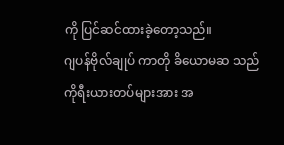ကို ပြင်ဆင်ထားခဲ့တော့သည်။
ဂျပန်ဗိုလ်ချုပ် ကာတို ခိယောမဆ သည် ကိုရီးယားတပ်များအား အ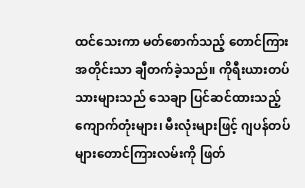ထင်သေးကာ မတ်စောက်သည့် တောင်ကြားအတိုင်းသာ ချီတက်ခဲ့သည်။ ကိုရီးယားတပ်သားများသည် သေချာ ပြင်ဆင်ထားသည့် ကျောက်တုံးများ၊ မီးလုံးများဖြင့် ဂျပန်တပ်များတောင်ကြားလမ်းကို ဖြတ်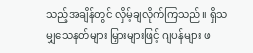သည့်အချိန်တွင် လှိမ့်ချလိုက်ကြသည်။ ရှိသမျှသေနတ်များ မြှားများဖြင့် ဂျပန်များ ဖ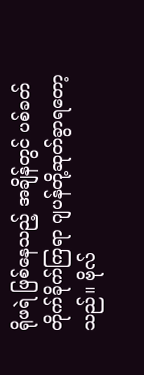ရိုဖရဲ ဖြစ်နေသည့် အချိန်တွင် ပစ်ခတ်တိုက်ခိုက်ကြရာ ဂျပန်တို့ဆုတ်ခွာရတော့သည်။ ဗိုလ်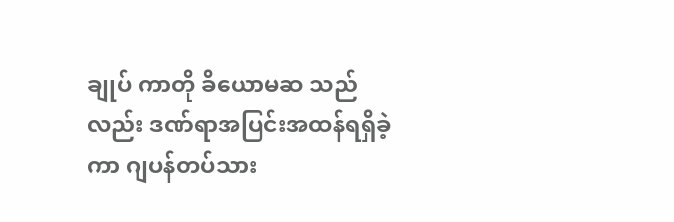ချုပ် ကာတို ခိယောမဆ သည်လည်း ဒဏ်ရာအပြင်းအထန်ရရှိခဲ့ကာ ဂျပန်တပ်သား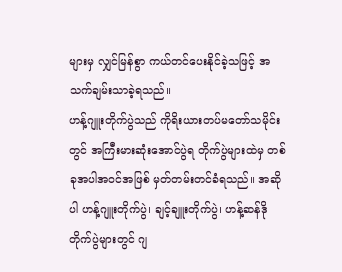များမှ လျှင်မြန်စွာ ကယ်တင်ပေးနိုင်ခဲ့သဖြင့် အသက်ချမ်းသာခဲ့ရသည်။
ဟန့်ဂျူးတိုက်ပွဲသည် ကိုရိးယားတပ်မတော်သမိုင်းတွင် အကြီးမားဆုံးအောင်ပွဲရ တိုက်ပွဲများထဲမှ တစ်ခုအပါအ၀င်အဖြစ် မှတ်တမ်းတင်ခံရသည်။ အဆိုပါ ဟန့်ဂျူးတိုက်ပွဲ၊ ချင့်ချူးတိုက်ပွဲ၊ ဟန့်ဆန်ဒိုတိုက်ပွဲများတွင် ဂျ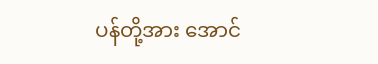ပန်တို့အား အောင်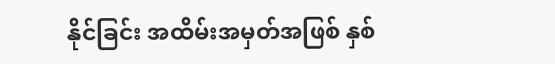နိုင်ခြင်း အထိမ်းအမှတ်အဖြစ် နှစ်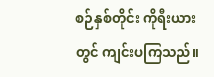စဉ်နှစ်တိုင်း ကိုရီးယားတွင် ကျင်းပကြသည်။